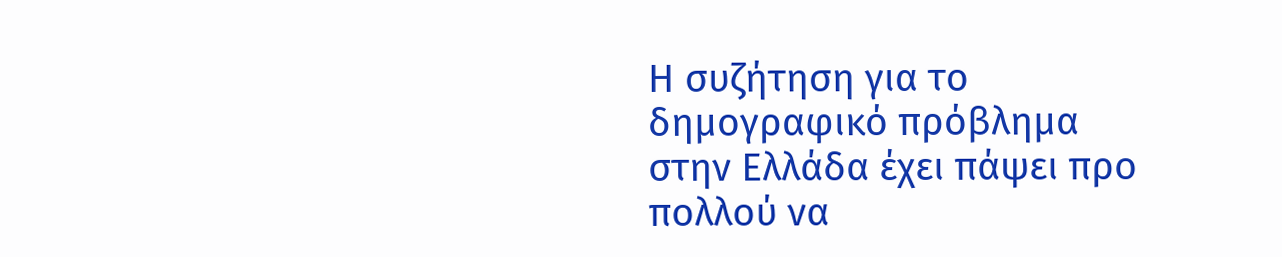Η συζήτηση για το δημογραφικό πρόβλημα στην Ελλάδα έχει πάψει προ πολλού να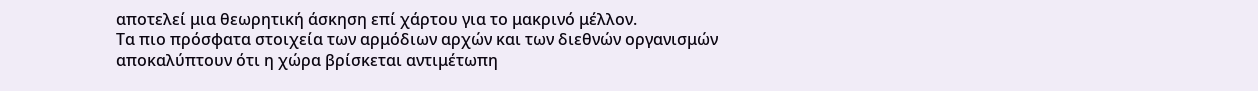αποτελεί μια θεωρητική άσκηση επί χάρτου για το μακρινό μέλλον.
Τα πιο πρόσφατα στοιχεία των αρμόδιων αρχών και των διεθνών οργανισμών αποκαλύπτουν ότι η χώρα βρίσκεται αντιμέτωπη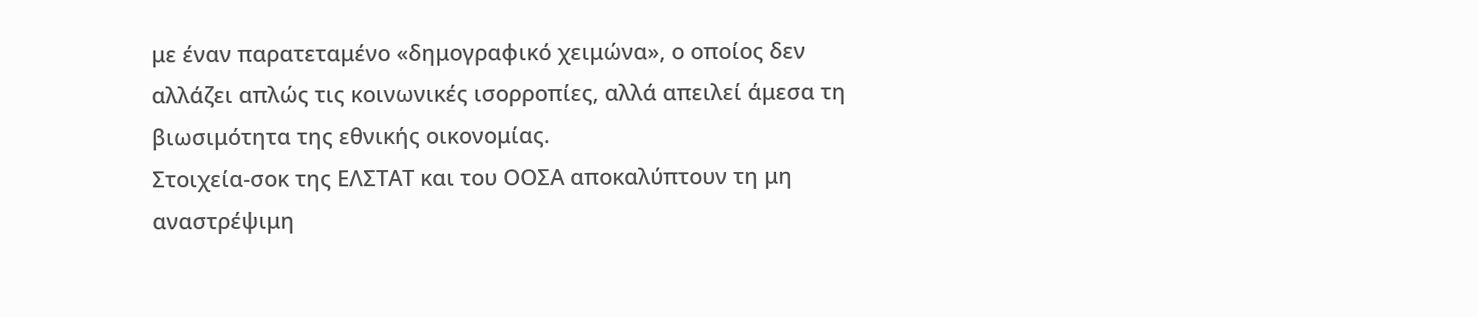με έναν παρατεταμένο «δημογραφικό χειμώνα», ο οποίος δεν αλλάζει απλώς τις κοινωνικές ισορροπίες, αλλά απειλεί άμεσα τη βιωσιμότητα της εθνικής οικονομίας.
Στοιχεία-σοκ της ΕΛΣΤΑΤ και του ΟΟΣΑ αποκαλύπτουν τη μη αναστρέψιμη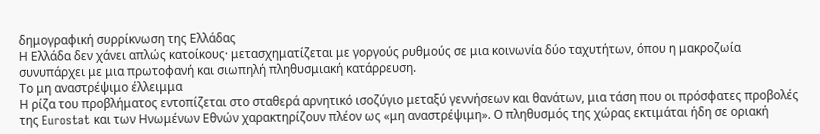δημογραφική συρρίκνωση της Ελλάδας
Η Ελλάδα δεν χάνει απλώς κατοίκους· μετασχηματίζεται με γοργούς ρυθμούς σε μια κοινωνία δύο ταχυτήτων, όπου η μακροζωία συνυπάρχει με μια πρωτοφανή και σιωπηλή πληθυσμιακή κατάρρευση.
Το μη αναστρέψιμο έλλειμμα
Η ρίζα του προβλήματος εντοπίζεται στο σταθερά αρνητικό ισοζύγιο μεταξύ γεννήσεων και θανάτων, μια τάση που οι πρόσφατες προβολές της Eurostat και των Ηνωμένων Εθνών χαρακτηρίζουν πλέον ως «μη αναστρέψιμη». Ο πληθυσμός της χώρας εκτιμάται ήδη σε οριακή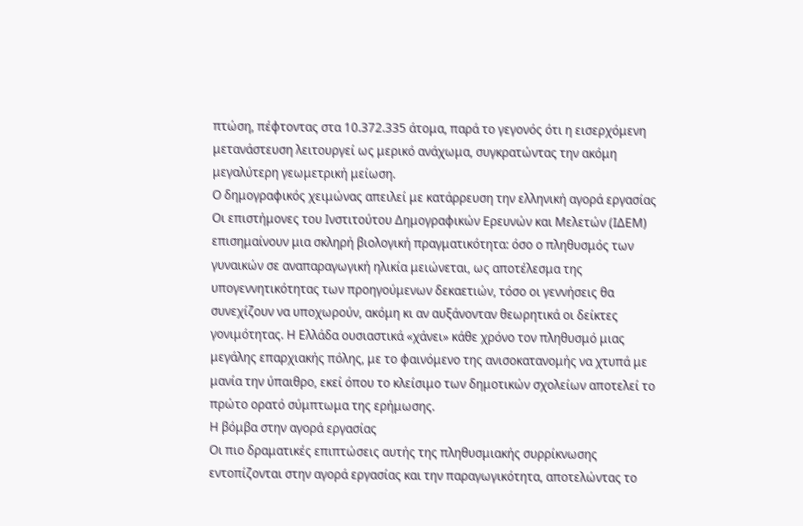πτώση, πέφτοντας στα 10.372.335 άτομα, παρά το γεγονός ότι η εισερχόμενη μετανάστευση λειτουργεί ως μερικό ανάχωμα, συγκρατώντας την ακόμη μεγαλύτερη γεωμετρική μείωση.
Ο δημογραφικός χειμώνας απειλεί με κατάρρευση την ελληνική αγορά εργασίας
Οι επιστήμονες του Ινστιτούτου Δημογραφικών Ερευνών και Μελετών (ΙΔΕΜ) επισημαίνουν μια σκληρή βιολογική πραγματικότητα: όσο ο πληθυσμός των γυναικών σε αναπαραγωγική ηλικία μειώνεται, ως αποτέλεσμα της υπογεννητικότητας των προηγούμενων δεκαετιών, τόσο οι γεννήσεις θα συνεχίζουν να υποχωρούν, ακόμη κι αν αυξάνονταν θεωρητικά οι δείκτες γονιμότητας. Η Ελλάδα ουσιαστικά «χάνει» κάθε χρόνο τον πληθυσμό μιας μεγάλης επαρχιακής πόλης, με το φαινόμενο της ανισοκατανομής να χτυπά με μανία την ύπαιθρο, εκεί όπου το κλείσιμο των δημοτικών σχολείων αποτελεί το πρώτο ορατό σύμπτωμα της ερήμωσης.
Η βόμβα στην αγορά εργασίας
Οι πιο δραματικές επιπτώσεις αυτής της πληθυσμιακής συρρίκνωσης εντοπίζονται στην αγορά εργασίας και την παραγωγικότητα, αποτελώντας το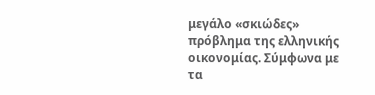μεγάλο «σκιώδες» πρόβλημα της ελληνικής οικονομίας. Σύμφωνα με τα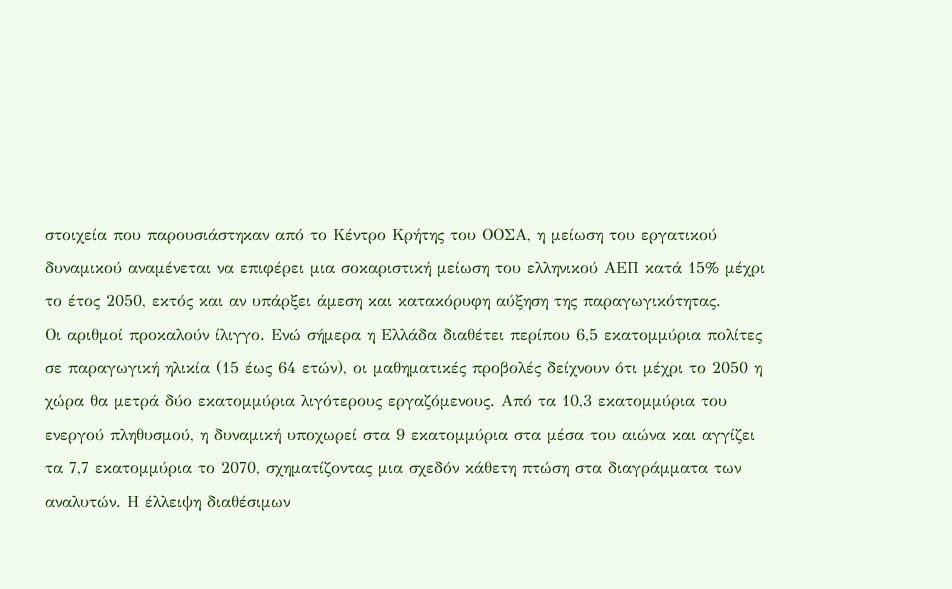στοιχεία που παρουσιάστηκαν από το Κέντρο Κρήτης του ΟΟΣΑ, η μείωση του εργατικού δυναμικού αναμένεται να επιφέρει μια σοκαριστική μείωση του ελληνικού ΑΕΠ κατά 15% μέχρι το έτος 2050, εκτός και αν υπάρξει άμεση και κατακόρυφη αύξηση της παραγωγικότητας.
Οι αριθμοί προκαλούν ίλιγγο. Ενώ σήμερα η Ελλάδα διαθέτει περίπου 6,5 εκατομμύρια πολίτες σε παραγωγική ηλικία (15 έως 64 ετών), οι μαθηματικές προβολές δείχνουν ότι μέχρι το 2050 η χώρα θα μετρά δύο εκατομμύρια λιγότερους εργαζόμενους. Από τα 10,3 εκατομμύρια του ενεργού πληθυσμού, η δυναμική υποχωρεί στα 9 εκατομμύρια στα μέσα του αιώνα και αγγίζει τα 7,7 εκατομμύρια το 2070, σχηματίζοντας μια σχεδόν κάθετη πτώση στα διαγράμματα των αναλυτών. Η έλλειψη διαθέσιμων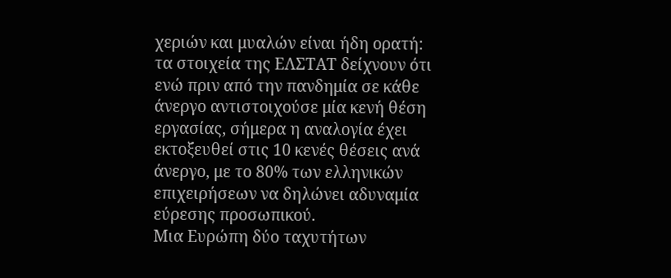χεριών και μυαλών είναι ήδη ορατή: τα στοιχεία της ΕΛΣΤΑΤ δείχνουν ότι ενώ πριν από την πανδημία σε κάθε άνεργο αντιστοιχούσε μία κενή θέση εργασίας, σήμερα η αναλογία έχει εκτοξευθεί στις 10 κενές θέσεις ανά άνεργο, με το 80% των ελληνικών επιχειρήσεων να δηλώνει αδυναμία εύρεσης προσωπικού.
Μια Ευρώπη δύο ταχυτήτων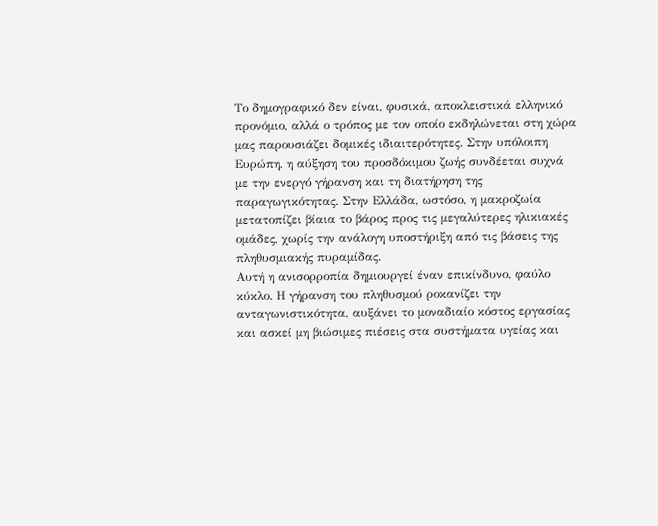Το δημογραφικό δεν είναι, φυσικά, αποκλειστικά ελληνικό προνόμιο, αλλά ο τρόπος με τον οποίο εκδηλώνεται στη χώρα μας παρουσιάζει δομικές ιδιαιτερότητες. Στην υπόλοιπη Ευρώπη, η αύξηση του προσδόκιμου ζωής συνδέεται συχνά με την ενεργό γήρανση και τη διατήρηση της παραγωγικότητας. Στην Ελλάδα, ωστόσο, η μακροζωία μετατοπίζει βίαια το βάρος προς τις μεγαλύτερες ηλικιακές ομάδες, χωρίς την ανάλογη υποστήριξη από τις βάσεις της πληθυσμιακής πυραμίδας.
Αυτή η ανισορροπία δημιουργεί έναν επικίνδυνο, φαύλο κύκλο. Η γήρανση του πληθυσμού ροκανίζει την ανταγωνιστικότητα, αυξάνει το μοναδιαίο κόστος εργασίας και ασκεί μη βιώσιμες πιέσεις στα συστήματα υγείας και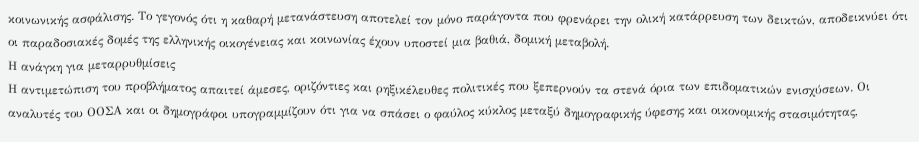κοινωνικής ασφάλισης. Το γεγονός ότι η καθαρή μετανάστευση αποτελεί τον μόνο παράγοντα που φρενάρει την ολική κατάρρευση των δεικτών, αποδεικνύει ότι οι παραδοσιακές δομές της ελληνικής οικογένειας και κοινωνίας έχουν υποστεί μια βαθιά, δομική μεταβολή.
Η ανάγκη για μεταρρυθμίσεις
Η αντιμετώπιση του προβλήματος απαιτεί άμεσες, οριζόντιες και ρηξικέλευθες πολιτικές που ξεπερνούν τα στενά όρια των επιδοματικών ενισχύσεων. Οι αναλυτές του ΟΟΣΑ και οι δημογράφοι υπογραμμίζουν ότι για να σπάσει ο φαύλος κύκλος μεταξύ δημογραφικής ύφεσης και οικονομικής στασιμότητας,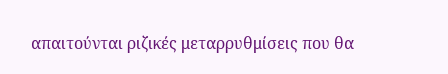απαιτούνται ριζικές μεταρρυθμίσεις που θα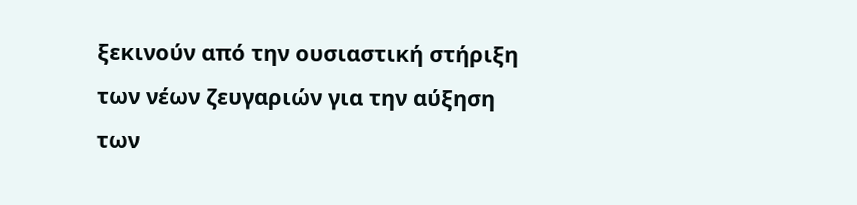ξεκινούν από την ουσιαστική στήριξη των νέων ζευγαριών για την αύξηση των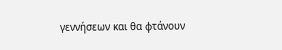γεννήσεων και θα φτάνουν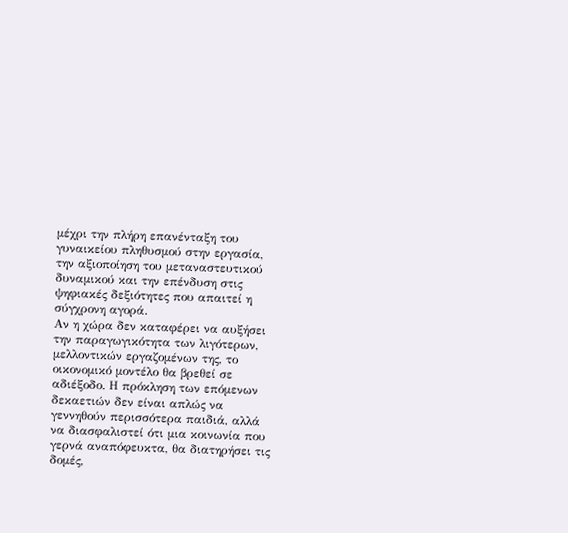μέχρι την πλήρη επανένταξη του γυναικείου πληθυσμού στην εργασία, την αξιοποίηση του μεταναστευτικού δυναμικού και την επένδυση στις ψηφιακές δεξιότητες που απαιτεί η σύγχρονη αγορά.
Αν η χώρα δεν καταφέρει να αυξήσει την παραγωγικότητα των λιγότερων, μελλοντικών εργαζομένων της, το οικονομικό μοντέλο θα βρεθεί σε αδιέξοδο. Η πρόκληση των επόμενων δεκαετιών δεν είναι απλώς να γεννηθούν περισσότερα παιδιά, αλλά να διασφαλιστεί ότι μια κοινωνία που γερνά αναπόφευκτα, θα διατηρήσει τις δομές,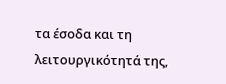τα έσοδα και τη λειτουργικότητά της,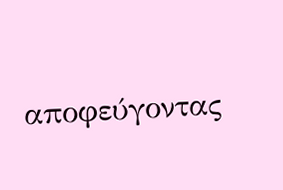αποφεύγοντας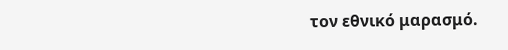τον εθνικό μαρασμό.